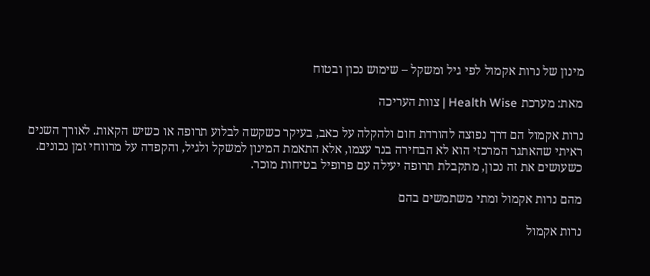מינון של נרות אקמול לפי גיל ומשקל – שימוש נכון ובטוח

מאת: מערכת Health Wise | צוות העריכה

נרות אקמול הם דרך נפוצה להורדת חום ולהקלה על כאב, בעיקר כשקשה לבלוע תרופה או כשיש הקאות. לאורך השנים ראיתי שהאתגר המרכזי הוא לא הבחירה בנר עצמו, אלא התאמת המינון למשקל ולגיל, והקפדה על מרווחי זמן נכונים. כשעושים את זה נכון, מתקבלת תרופה יעילה עם פרופיל בטיחות מוכר.

מהם נרות אקמול ומתי משתמשים בהם

נרות אקמול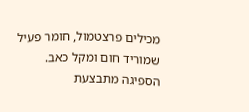מכילים פרצטמול, חומר פעיל שמוריד חום ומקל כאב. הספיגה מתבצעת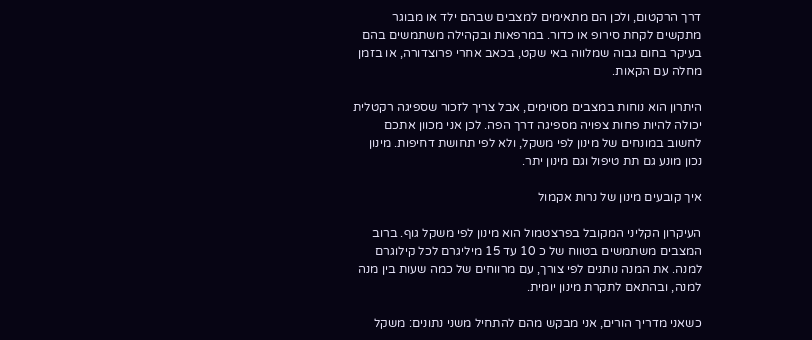דרך הרקטום, ולכן הם מתאימים למצבים שבהם ילד או מבוגר מתקשים לקחת סירופ או כדור. במרפאות ובקהילה משתמשים בהם בעיקר בחום גבוה שמלווה באי שקט, בכאב אחרי פרוצדורה, או בזמן מחלה עם הקאות.

היתרון הוא נוחות במצבים מסוימים, אבל צריך לזכור שספיגה רקטלית יכולה להיות פחות צפויה מספיגה דרך הפה. לכן אני מכוון אתכם לחשוב במונחים של מינון לפי משקל, ולא לפי תחושת דחיפות. מינון נכון מונע גם תת טיפול וגם מינון יתר.

איך קובעים מינון של נרות אקמול

העיקרון הקליני המקובל בפרצטמול הוא מינון לפי משקל גוף. ברוב המצבים משתמשים בטווח של כ 10 עד 15 מיליגרם לכל קילוגרם למנה. את המנה נותנים לפי צורך, עם מרווחים של כמה שעות בין מנה למנה, ובהתאם לתקרת מינון יומית.

כשאני מדריך הורים, אני מבקש מהם להתחיל משני נתונים: משקל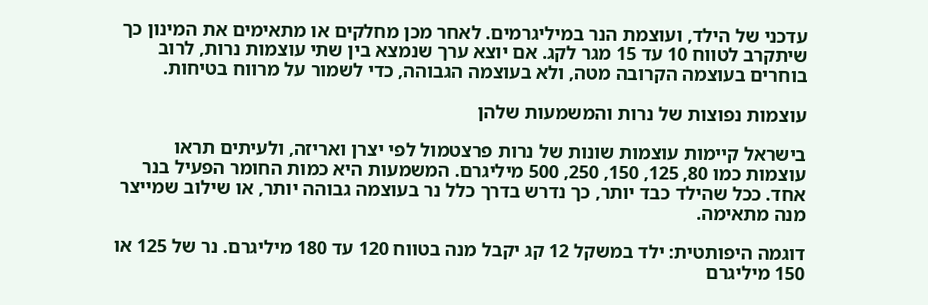עדכני של הילד, ועוצמת הנר במיליגרמים. לאחר מכן מחלקים או מתאימים את המינון כך שיתקרב לטווח 10 עד 15 מגר לקג. אם יוצא ערך שנמצא בין שתי עוצמות נרות, לרוב בוחרים בעוצמה הקרובה מטה, ולא בעוצמה הגבוהה, כדי לשמור על מרווח בטיחות.

עוצמות נפוצות של נרות והמשמעות שלהן

בישראל קיימות עוצמות שונות של נרות פרצטמול לפי יצרן ואריזה, ולעיתים תראו עוצמות כמו 80, 125, 150, 250, 500 מיליגרם. המשמעות היא כמות החומר הפעיל בנר אחד. ככל שהילד כבד יותר, כך נדרש בדרך כלל נר בעוצמה גבוהה יותר, או שילוב שמייצר מנה מתאימה.

דוגמה היפותטית: ילד במשקל 12 קג יקבל מנה בטווח 120 עד 180 מיליגרם. נר של 125 או 150 מיליגרם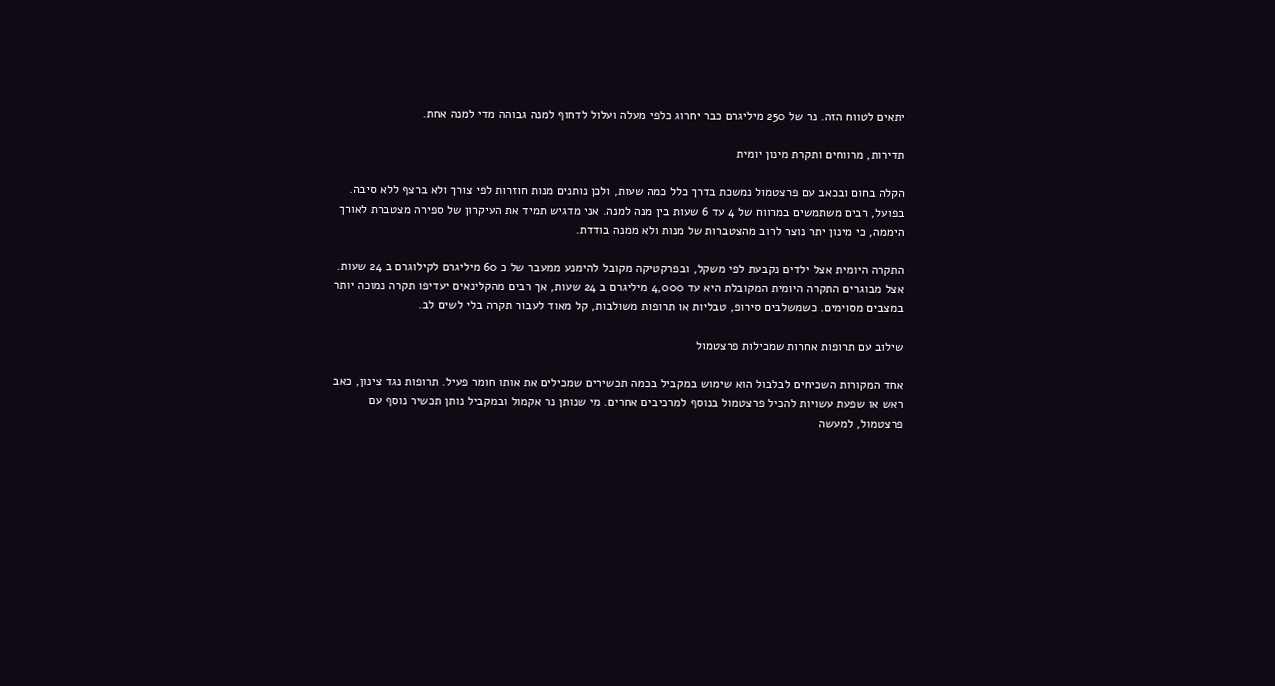יתאים לטווח הזה. נר של 250 מיליגרם כבר יחרוג כלפי מעלה ועלול לדחוף למנה גבוהה מדי למנה אחת.

תדירות, מרווחים ותקרת מינון יומית

הקלה בחום ובכאב עם פרצטמול נמשכת בדרך כלל כמה שעות, ולכן נותנים מנות חוזרות לפי צורך ולא ברצף ללא סיבה. בפועל, רבים משתמשים במרווח של 4 עד 6 שעות בין מנה למנה. אני מדגיש תמיד את העיקרון של ספירה מצטברת לאורך היממה, כי מינון יתר נוצר לרוב מהצטברות של מנות ולא ממנה בודדת.

התקרה היומית אצל ילדים נקבעת לפי משקל, ובפרקטיקה מקובל להימנע ממעבר של כ 60 מיליגרם לקילוגרם ב 24 שעות. אצל מבוגרים התקרה היומית המקובלת היא עד 4,000 מיליגרם ב 24 שעות, אך רבים מהקלינאים יעדיפו תקרה נמוכה יותר במצבים מסוימים. כשמשלבים סירופ, טבליות או תרופות משולבות, קל מאוד לעבור תקרה בלי לשים לב.

שילוב עם תרופות אחרות שמכילות פרצטמול

אחד המקורות השכיחים לבלבול הוא שימוש במקביל בכמה תכשירים שמכילים את אותו חומר פעיל. תרופות נגד צינון, כאב ראש או שפעת עשויות להכיל פרצטמול בנוסף למרכיבים אחרים. מי שנותן נר אקמול ובמקביל נותן תכשיר נוסף עם פרצטמול, למעשה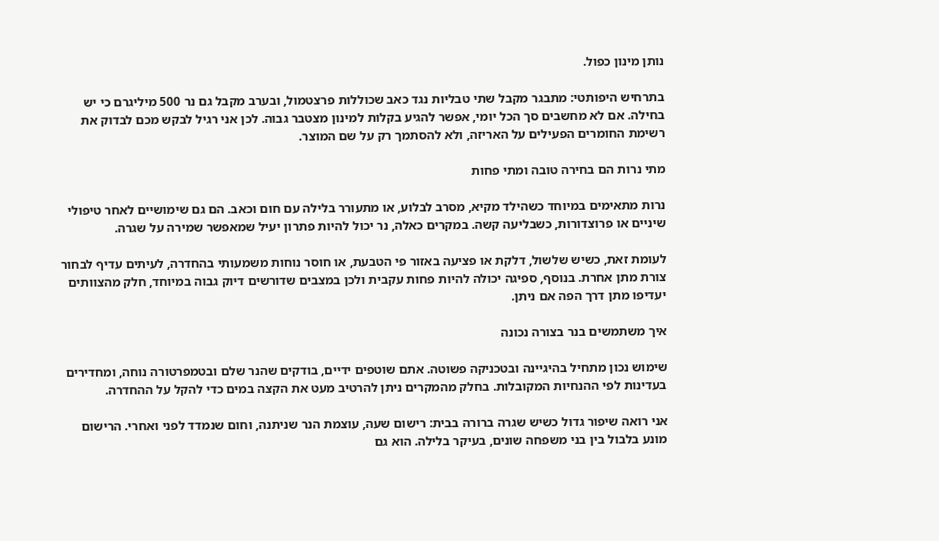נותן מינון כפול.

בתרחיש היפותטי: מתבגר מקבל שתי טבליות נגד כאב שכוללות פרצטמול, ובערב מקבל גם נר 500 מיליגרם כי יש בחילה. אם לא מחשבים סך הכל יומי, אפשר להגיע בקלות למינון מצטבר גבוה. לכן אני רגיל לבקש מכם לבדוק את רשימת החומרים הפעילים על האריזה, ולא להסתמך רק על שם המוצר.

מתי נרות הם בחירה טובה ומתי פחות

נרות מתאימים במיוחד כשהילד מקיא, מסרב לבלוע, או מתעורר בלילה עם חום וכאב. הם גם שימושיים לאחר טיפולי שיניים או פרוצדורות, כשבליעה קשה. במקרים כאלה, נר יכול להיות פתרון יעיל שמאפשר שמירה על שגרה.

לעומת זאת, כשיש שלשול, דלקת או פציעה באזור פי הטבעת, או חוסר נוחות משמעותי בהחדרה, לעיתים עדיף לבחור צורת מתן אחרת. בנוסף, ספיגה יכולה להיות פחות עקבית ולכן במצבים שדורשים דיוק גבוה במיוחד, חלק מהצוותים יעדיפו מתן דרך הפה אם ניתן.

איך משתמשים בנר בצורה נכונה

שימוש נכון מתחיל בהיגיינה ובטכניקה פשוטה. אתם שוטפים ידיים, בודקים שהנר שלם ובטמפרטורה נוחה, ומחדירים בעדינות לפי ההנחיות המקובלות. בחלק מהמקרים ניתן להרטיב מעט את הקצה במים כדי להקל על ההחדרה.

אני רואה שיפור גדול כשיש שגרה ברורה בבית: רישום שעה, עוצמת הנר שניתנה, וחום שנמדד לפני ואחרי. הרישום מונע בלבול בין בני משפחה שונים, בעיקר בלילה. הוא גם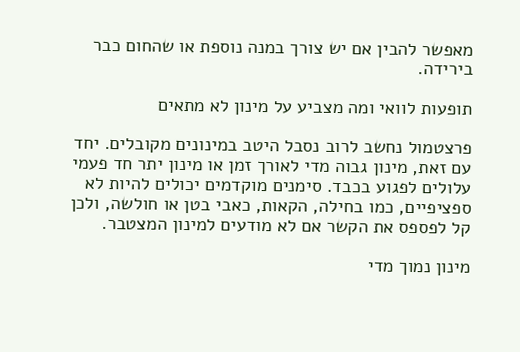מאפשר להבין אם יש צורך במנה נוספת או שהחום כבר בירידה.

תופעות לוואי ומה מצביע על מינון לא מתאים

פרצטמול נחשב לרוב נסבל היטב במינונים מקובלים. יחד עם זאת, מינון גבוה מדי לאורך זמן או מינון יתר חד פעמי עלולים לפגוע בכבד. סימנים מוקדמים יכולים להיות לא ספציפיים, כמו בחילה, הקאות, כאבי בטן או חולשה, ולכן קל לפספס את הקשר אם לא מודעים למינון המצטבר.

מינון נמוך מדי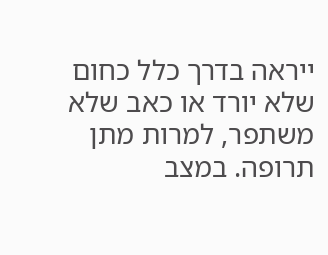ייראה בדרך כלל כחום שלא יורד או כאב שלא משתפר, למרות מתן תרופה. במצב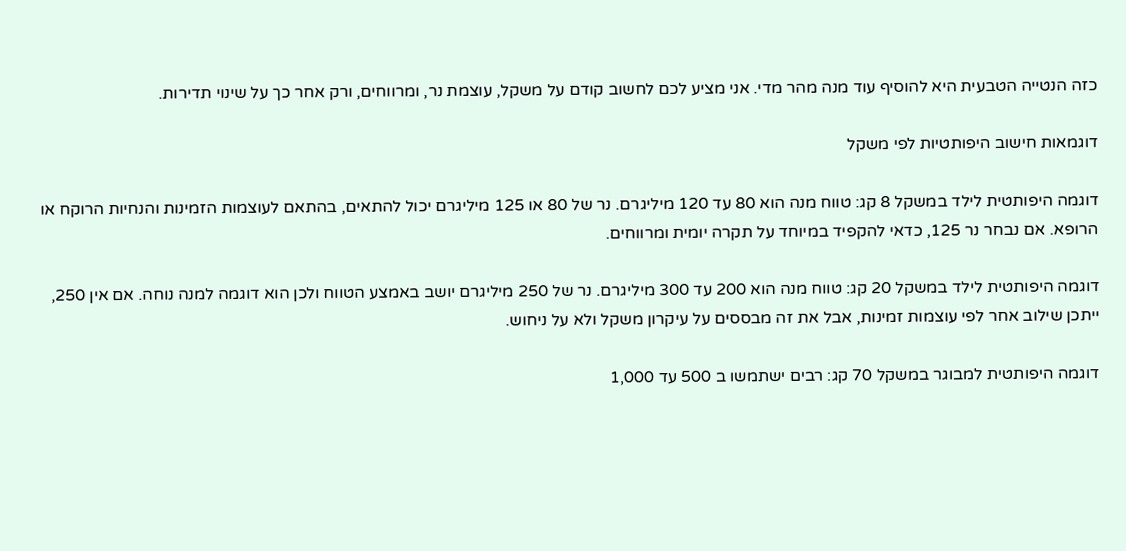כזה הנטייה הטבעית היא להוסיף עוד מנה מהר מדי. אני מציע לכם לחשוב קודם על משקל, עוצמת נר, ומרווחים, ורק אחר כך על שינוי תדירות.

דוגמאות חישוב היפותטיות לפי משקל

דוגמה היפותטית לילד במשקל 8 קג: טווח מנה הוא 80 עד 120 מיליגרם. נר של 80 או 125 מיליגרם יכול להתאים, בהתאם לעוצמות הזמינות והנחיות הרוקח או הרופא. אם נבחר נר 125, כדאי להקפיד במיוחד על תקרה יומית ומרווחים.

דוגמה היפותטית לילד במשקל 20 קג: טווח מנה הוא 200 עד 300 מיליגרם. נר של 250 מיליגרם יושב באמצע הטווח ולכן הוא דוגמה למנה נוחה. אם אין 250, ייתכן שילוב אחר לפי עוצמות זמינות, אבל את זה מבססים על עיקרון משקל ולא על ניחוש.

דוגמה היפותטית למבוגר במשקל 70 קג: רבים ישתמשו ב 500 עד 1,000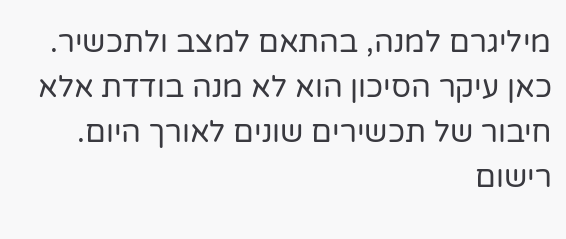מיליגרם למנה, בהתאם למצב ולתכשיר. כאן עיקר הסיכון הוא לא מנה בודדת אלא חיבור של תכשירים שונים לאורך היום. רישום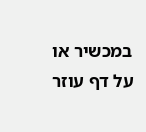במכשיר או על דף עוזר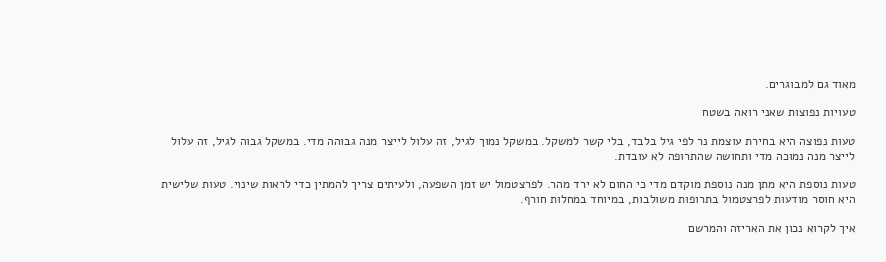מאוד גם למבוגרים.

טעויות נפוצות שאני רואה בשטח

טעות נפוצה היא בחירת עוצמת נר לפי גיל בלבד, בלי קשר למשקל. במשקל נמוך לגיל, זה עלול לייצר מנה גבוהה מדי. במשקל גבוה לגיל, זה עלול לייצר מנה נמוכה מדי ותחושה שהתרופה לא עובדת.

טעות נוספת היא מתן מנה נוספת מוקדם מדי כי החום לא ירד מהר. לפרצטמול יש זמן השפעה, ולעיתים צריך להמתין כדי לראות שינוי. טעות שלישית היא חוסר מודעות לפרצטמול בתרופות משולבות, במיוחד במחלות חורף.

איך לקרוא נכון את האריזה והמרשם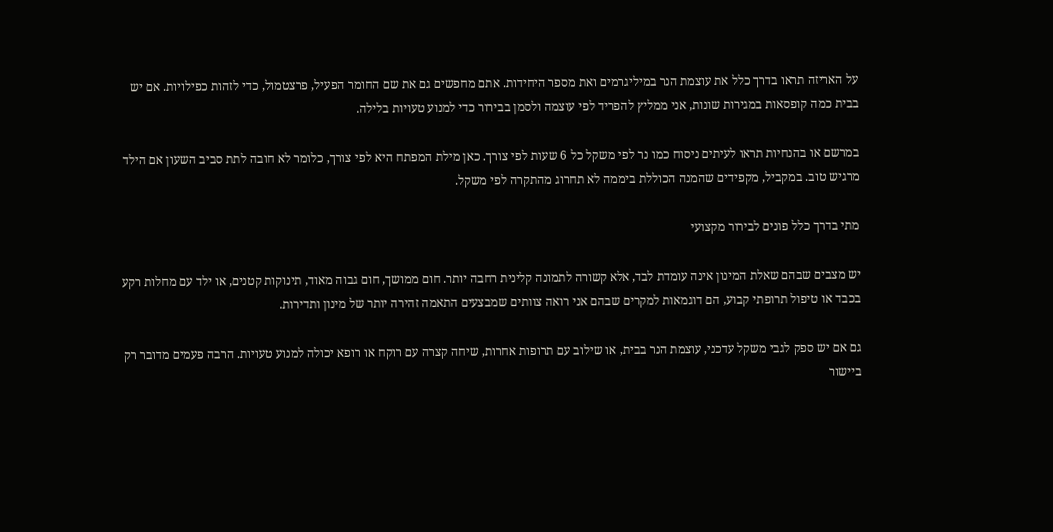על האריזה תראו בדרך כלל את עוצמת הנר במיליגרמים ואת מספר היחידות. אתם מחפשים גם את שם החומר הפעיל, פרצטמול, כדי לזהות כפילויות. אם יש בבית כמה קופסאות במגירות שונות, אני ממליץ להפריד לפי עוצמה ולסמן בבירור כדי למנוע טעויות בלילה.

במרשם או בהנחיות תראו לעיתים ניסוח כמו נר לפי משקל כל 6 שעות לפי צורך. כאן מילת המפתח היא לפי צורך, כלומר לא חובה לתת סביב השעון אם הילד מרגיש טוב. במקביל, מקפידים שהמנה הכוללת ביממה לא תחרוג מהתקרה לפי משקל.

מתי בדרך כלל פונים לבירור מקצועי

יש מצבים שבהם שאלת המינון אינה עומדת לבד, אלא קשורה לתמונה קלינית רחבה יותר. חום ממושך, חום גבוה מאוד, תינוקות קטנים, או ילד עם מחלות רקע בכבד או טיפול תרופתי קבוע, הם דוגמאות למקרים שבהם אני רואה צוותים שמבצעים התאמה זהירה יותר של מינון ותדירות.

גם אם יש ספק לגבי משקל עדכני, עוצמת הנר בבית, או שילוב עם תרופות אחרות, שיחה קצרה עם רוקח או רופא יכולה למנוע טעויות. הרבה פעמים מדובר רק ביישור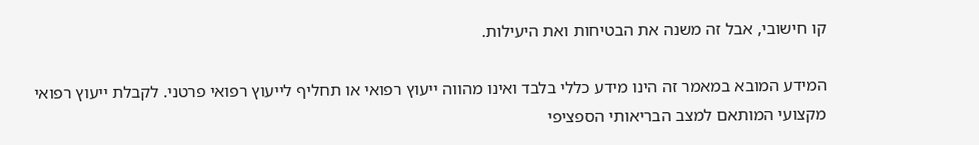קו חישובי, אבל זה משנה את הבטיחות ואת היעילות.

המידע המובא במאמר זה הינו מידע כללי בלבד ואינו מהווה ייעוץ רפואי או תחליף לייעוץ רפואי פרטני. לקבלת ייעוץ רפואי מקצועי המותאם למצב הבריאותי הספציפי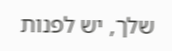שלך, יש לפנות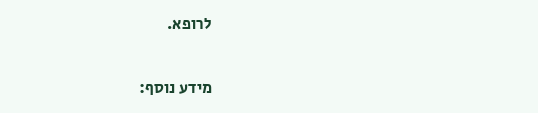לרופא.

מידע נוסף: